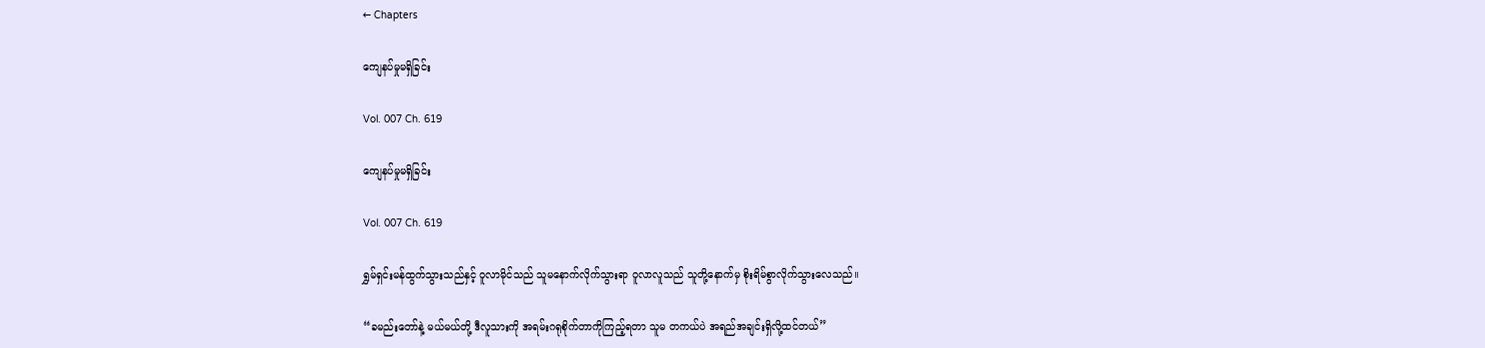← Chapters

ကျေနပ်မှုမရှိခြင်း

Vol. 007 Ch. 619

ကျေနပ်မှုမရှိခြင်း

Vol. 007 Ch. 619

ရွှမ်ရှင်းမန်ထွက်သွားသည်နှင့် ဝူလာမိုင်သည် သူမနောက်လိုက်သွားရာ ဝူလာလူသည် သူတို့နောက်မှ စိုးရိမ်စွာလိုက်သွားလေသည်။

“ခမည်းတော်နဲ့ မယ်မယ်တို့ ဒီလူသားကို အရမ်းဂရုစိုက်တာကိုကြည့်ရတာ သူမ တကယ်ပဲ အရည်အချင်းရှိလို့ထင်တယ်”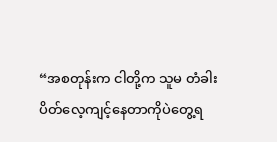“အစတုန်းက ငါတို့က သူမ တံခါးပိတ်လေ့ကျင့်နေတာကိုပဲတွေ့ရ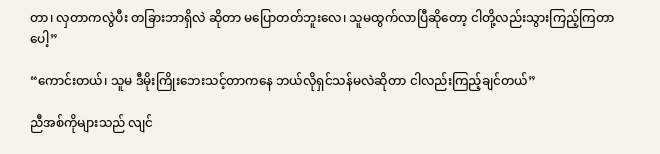တာ၊ လှတာကလွဲပီး တခြားဘာရှိလဲ ဆိုတာ မပြောတတ်ဘူးလေ၊ သူမထွက်လာပြီဆိုတော့ ငါတို့လည်းသွားကြည့်ကြတာပေါ့”

“ကောင်းတယ်၊ သူမ ဒီမိုးကြိုးဘေးသင့်တာကနေ ဘယ်လိုရှင်သန်မလဲဆိုတာ ငါလည်းကြည့်ချင်တယ်”

ညီအစ်ကိုများသည် လျင်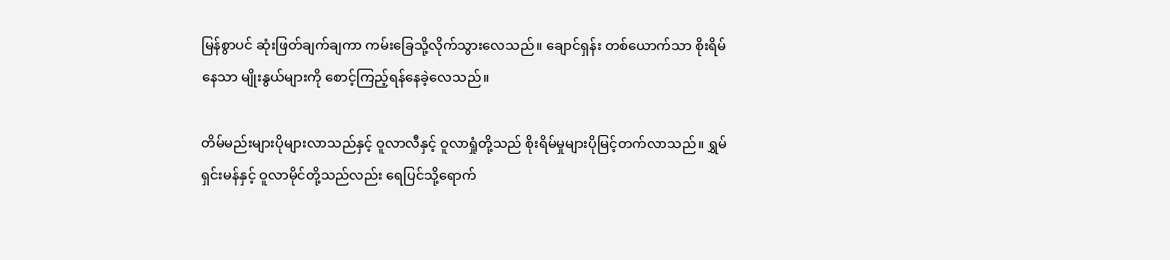မြန်စွာပင် ဆုံးဖြတ်ချက်ချကာ ကမ်းခြေသို့လိုက်သွားလေသည်။ ချောင်ရှန်း တစ်ယောက်သာ စိုးရိမ်နေသာ မျိုးနွယ်များကို စောင့်ကြည့်ရန်နေခဲ့လေသည်။

တိမ်မည်းများပိုများလာသည်နှင့် ဝူလာလီနှင့် ဝူလာရှုံတို့သည် စိုးရိမ်မှုများပိုမြင့်တက်လာသည်။ ရွှမ်ရှင်းမန်နှင့် ဝူလာမိုင်တို့သည်လည်း ရေပြင်သို့ရောက်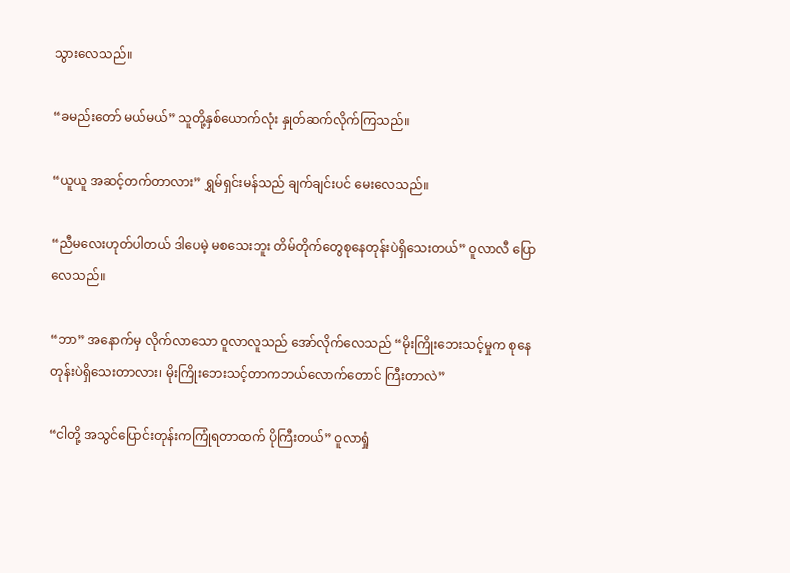သွားလေသည်။

“ခမည်းတော် မယ်မယ်” သူတို့နှစ်ယောက်လုံး နှုတ်ဆက်လိုက်ကြသည်။

“ယူယူ အဆင့်တက်တာလား” ရွှမ်ရှင်းမန်သည် ချက်ချင်းပင် မေးလေသည်။

“ညီမလေးဟုတ်ပါတယ် ဒါပေမဲ့ မစသေးဘူး တိမ်တိုက်တွေစုနေတုန်းပဲရှိသေးတယ်” ဝူလာလီ ပြော လေသည်။

“ဘာ” အနောက်မှ လိုက်လာသော ဝူလာလူသည် အော်လိုက်လေသည် “မိုးကြိုးဘေးသင့်မှုက စုနေ တုန်းပဲရှိသေးတာလား၊ မိုးကြိုးဘေးသင့်တာကဘယ်လောက်တောင် ကြီးတာလဲ”

“ငါတို့ အသွင်ပြောင်းတုန်းကကြုံရတာထက် ပိုကြီးတယ်” ဝူလာရှုံ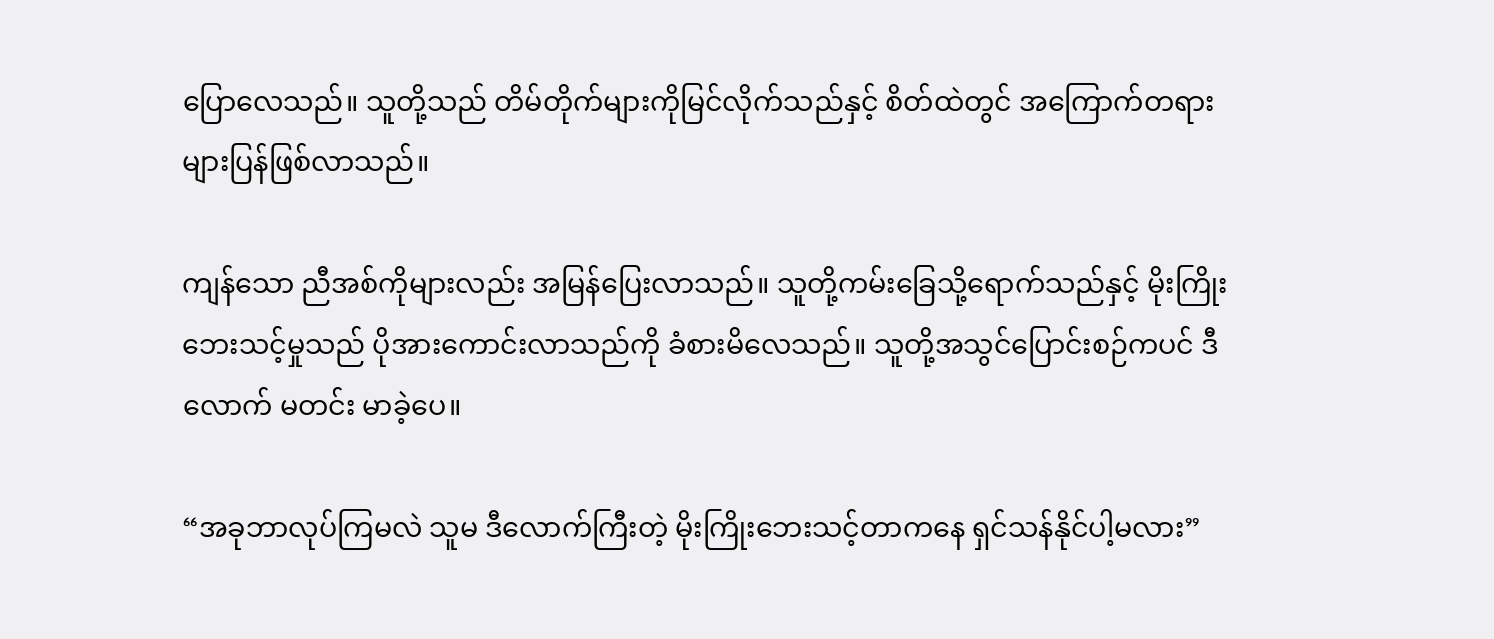ပြောလေသည်။ သူတို့သည် တိမ်တိုက်များကိုမြင်လိုက်သည်နှင့် စိတ်ထဲတွင် အကြောက်တရားများပြန်ဖြစ်လာသည်။

ကျန်သော ညီအစ်ကိုများလည်း အမြန်ပြေးလာသည်။ သူတို့ကမ်းခြေသို့ရောက်သည်နှင့် မိုးကြိုး ဘေးသင့်မှုသည် ပိုအားကောင်းလာသည်ကို ခံစားမိလေသည်။ သူတို့အသွင်ပြောင်းစဉ်ကပင် ဒီလောက် မတင်း မာခဲ့ပေ။

“အခုဘာလုပ်ကြမလဲ သူမ ဒီလောက်ကြီးတဲ့ မိုးကြိုးဘေးသင့်တာကနေ ရှင်သန်နိုင်ပါ့မလား”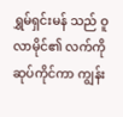ရွှမ်ရှင်းမန် သည် ဝူလာမိုင်၏ လက်ကိုဆုပ်ကိုင်ကာ ကျွန်း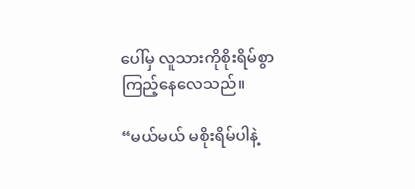ပေါ်မှ လူသားကိုစိုးရိမ်စွာ ကြည့်နေလေသည်။

“မယ်မယ် မစိုးရိမ်ပါနဲ့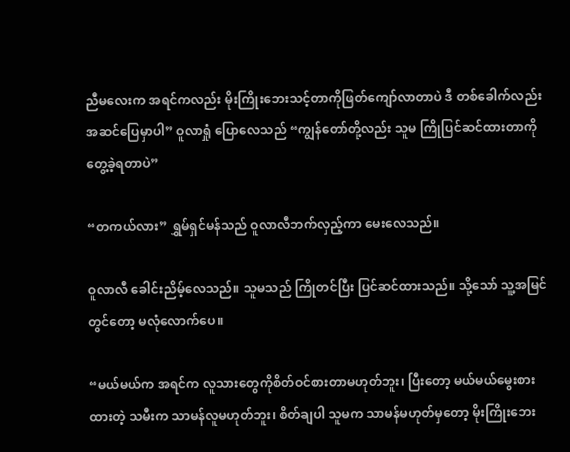ညီမလေးက အရင်ကလည်း မိုးကြိုးဘေးသင့်တာကိုဖြတ်ကျော်လာတာပဲ ဒီ တစ်ခေါက်လည်း အဆင်ပြေမှာပါ” ဝူလာရှုံ ပြောလေသည် “ကျွန်တော်တို့လည်း သူမ ကြိုပြင်ဆင်ထားတာကို တွေ့ခဲ့ရတာပဲ”

“တကယ်လား” ရွှမ်ရှင်မန်သည် ဝူလာလီဘက်လှည့်ကာ မေးလေသည်။

ဝူလာလီ ခေါင်းညိမ့်လေသည်။ သူမသည် ကြိုတင်ပြီး ပြင်ဆင်ထားသည်။ သို့သော် သူ့အမြင်တွင်တော့ မလုံလောက်ပေ။

“မယ်မယ်က အရင်က လူသားတွေကိုစိတ်ဝင်စားတာမဟုတ်ဘူး၊ ပြီးတော့ မယ်မယ်မွေးစားထားတဲ့ သမီးက သာမန်လူမဟုတ်ဘူး၊ စိတ်ချပါ သူမက သာမန်မဟုတ်မှတော့ မိုးကြိုးဘေး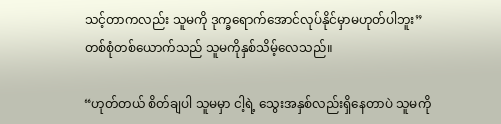သင့်တာကလည်း သူမကို ဒုက္ခရောက်အောင်လုပ်နိုင်မှာမဟုတ်ပါဘူး” တစ်စုံတစ်ယောက်သည် သူမကိုနှစ်သိမ့်လေသည်။

“ဟုတ်တယ် စိတ်ချပါ သူမမှာ ငါ့ရဲ့ သွေးအနှစ်လည်းရှိနေတာပဲ သူမကို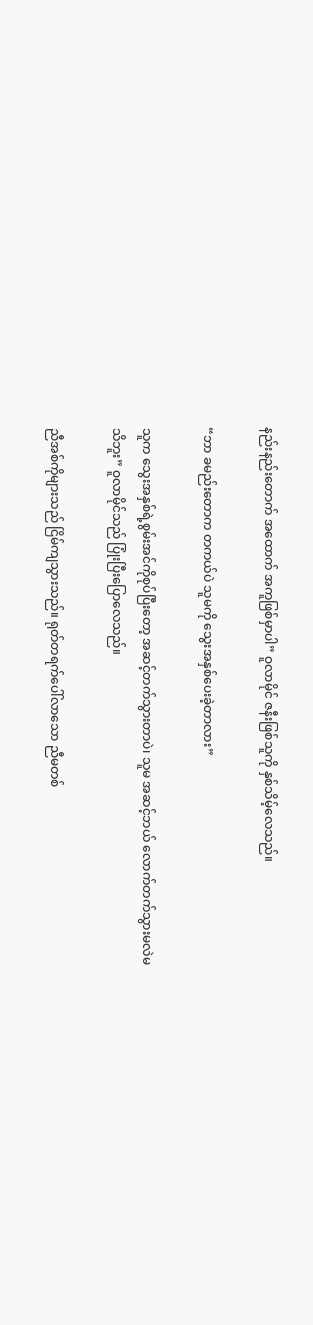နည်းနည်းတောက် အထောက် အကူဖြစ်မှာပါ” ဝူလာမိုင် ဇနီးဖြစ်သူကို နှစ်သိမ့်လေသည်။

“ဘာ ခမည်းတောက တကယ်ပဲ သူမကို သွေးအနှစ်ပေးခဲ့တာလား”

သူက သွေးအနှစ်ရဲ့စွမ်းအင်ကိုစုပ်ပြီးတော့ အဆင့်တက်သွားတာပဲ၊ သူမ အဆင့်ဘယ် လောက်တက်သွားမလဲမသိဘူး” ဝူလာမိုင်သည် ပြုံးပြီးပြောလေသည်။

ညီအစ်ကိုများသည် ငြိမ်ကျသွားသည်။ ရုတ်တရက်ပေါ်လာသော ညီမတစ်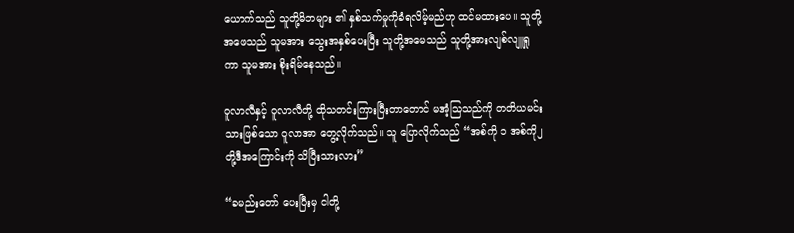ယောက်သည် သူတို့မိဘများ ၏ နှစ်သက်မှုကိုခံရလိမ့်မည်ဟု ထင်မထားပေ။ သူတို့အဖေသည် သူမအား သွေးအနှစ်ပေးပြီး သူတို့အမေသည် သူတို့အားလျစ်လျူရှုကာ သူမအား စိုးရိမ်နေသည်။

ဝူလာလီနှင့် ဝူလာလီတို့ ထိုသတင်းကြားပြီးတာတောင် မအံ့သြသည်ကို တတိယမင်းသားဖြစ်သော ဝူလာအာ တွေ့လိုက်သည်။ သူ ပြောလိုက်သည် “အစ်ကို ၁ အစ်ကို၂ တို့ဒီအကြောင်းကို သိပြီးသားလား”

“ခမည်းတော် ပေးပြီးမှ ငါတို့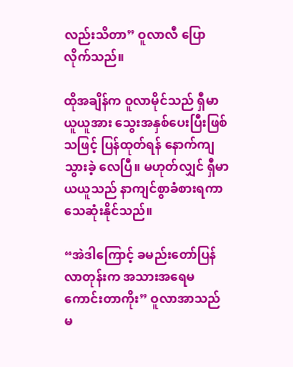လည်းသိတာ” ဝူလာလီ ပြောလိုက်သည်။

ထိုအချိန်က ဝူလာမိုင်သည် ရှီမာယူယူအား သွေးအနှစ်ပေးပြီးဖြစ်သဖြင့် ပြန်ထုတ်ရန် နောက်ကျသွားခဲ့ လေပြီ။ မဟုတ်လျှင် ရှီမာယယူသည် နာကျင်စွာခံစားရကာ သေဆုံးနိုင်သည်။

“အဲဒါကြောင့် ခမည်းတော်ပြန်လာတုန်းက အသားအရေမကောင်းတာကိုး” ဝူလာအာသည် မ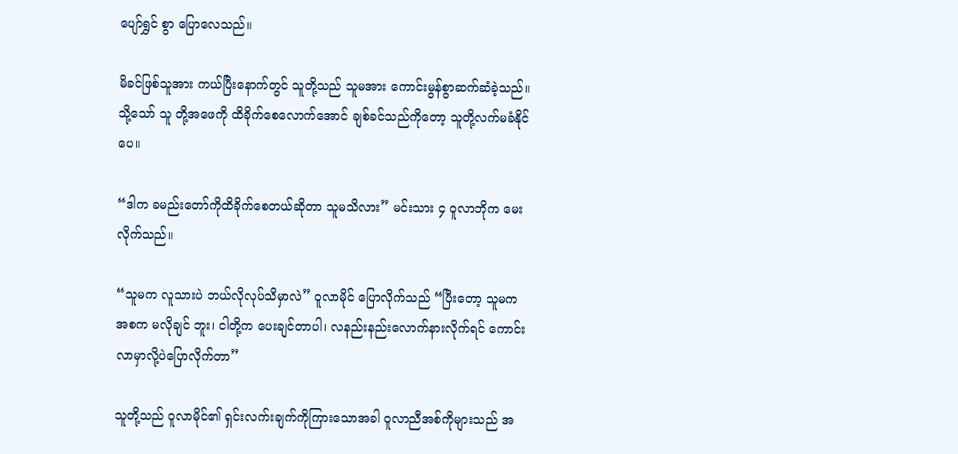ပျော်ရွှင် စွာ ပြောလေသည်။

မိခင်ဖြစ်သူအား ကယ်ပြီးနောက်တွင် သူတို့သည် သူမအား ကောင်းမွန်စွာဆက်ဆံခဲ့သည်။ သို့သော် သူ တို့အဖေကို ထိခိုက်စေလောက်အောင် ချစ်ခင်သည်ကိုတော့ သူတို့လက်မခံနိုင်ပေ။

“ဒါက ခမည်းတော်ကိုထိခိုက်စေတယ်ဆိုတာ သူမသိလား” မင်းသား ၄ ဝူလာဘိုက မေးလိုက်သည်။

“သူမက လူသားပဲ ဘယ်လိုလုပ်သိမှာလဲ” ဝူလာမိုင် ပြောလိုက်သည် “ပြီးတော့ သူမက အစက မလိုချင် ဘူး၊ ငါတို့က ပေးချင်တာပါ၊ လနည်းနည်းလောက်နားလိုက်ရင် ကောင်းလာမှာလို့ပဲပြောလိုက်တာ”

သူတို့သည် ဝူလာမိုင်၏ ရှင်းလက်းချက်ကိုကြားသောအခါ ဝူလာညီအစ်ကိုများသည် အ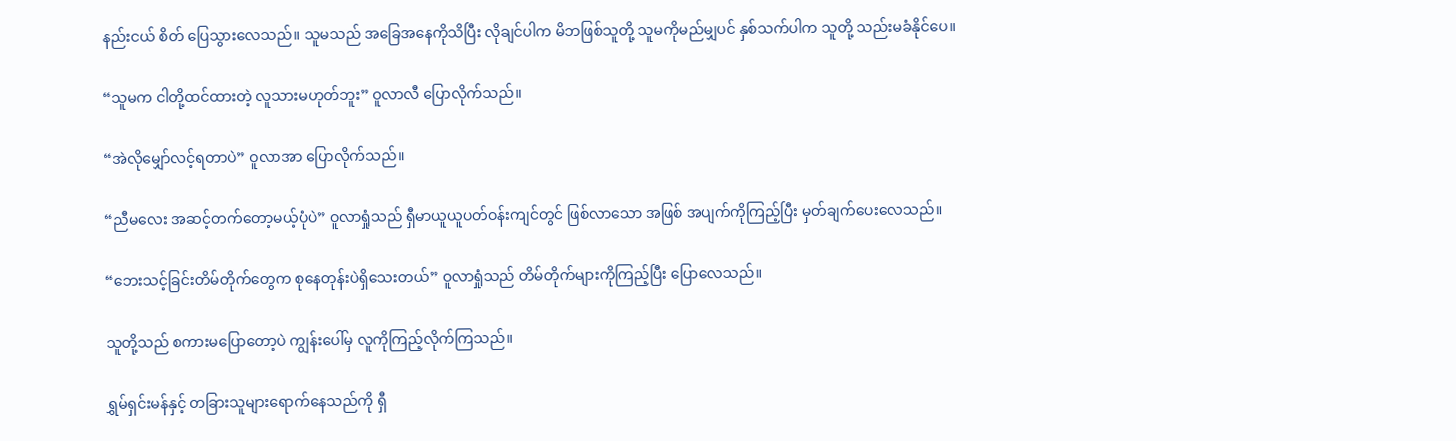နည်းငယ် စိတ် ပြေသွားလေသည်။ သူမသည် အခြေအနေကိုသိပြီး လိုချင်ပါက မိဘဖြစ်သူတို့ သူမကိုမည်မျှပင် နှစ်သက်ပါက သူတို့ သည်းမခံနိုင်ပေ။

“သူမက ငါတို့ထင်ထားတဲ့ လူသားမဟုတ်ဘူး” ဝူလာလီ ပြောလိုက်သည်။

“အဲလိုမျှော်လင့်ရတာပဲ” ဝူလာအာ ပြောလိုက်သည်။

“ညီမလေး အဆင့်တက်တော့မယ့်ပုံပဲ” ဝူလာရှုံသည် ရှီမာယူယူပတ်ဝန်းကျင်တွင် ဖြစ်လာသော အဖြစ် အပျက်ကိုကြည့်ပြီး မှတ်ချက်ပေးလေသည်။

“ဘေးသင့်ခြင်းတိမ်တိုက်တွေက စုနေတုန်းပဲရှိသေးတယ်” ဝူလာရှုံသည် တိမ်တိုက်များကိုကြည့်ပြီး ပြောလေသည်။

သူတို့သည် စကားမပြောတော့ပဲ ကျွန်းပေါ်မှ လူကိုကြည့်လိုက်ကြသည်။

ရွှမ်ရှင်းမန်နှင့် တခြားသူများရောက်နေသည်ကို ရှီ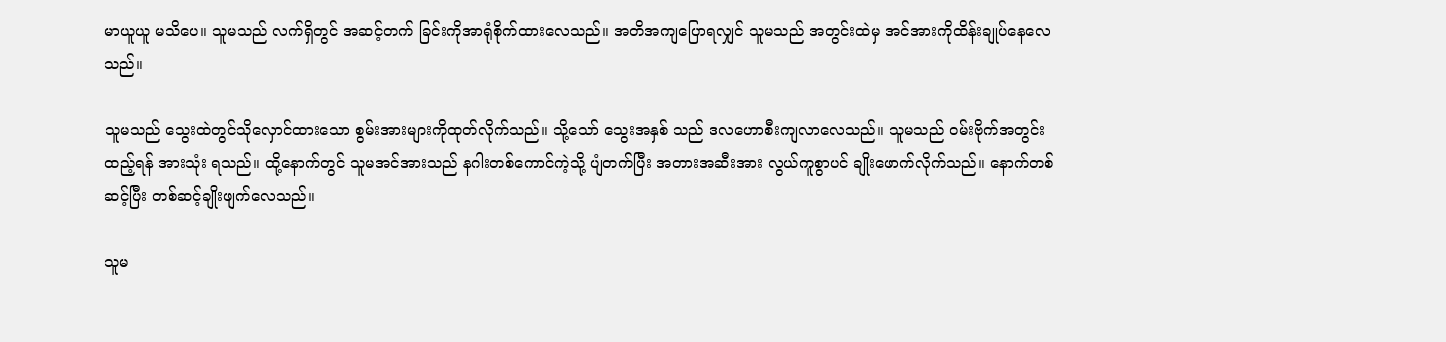မာယူယူ မသိပေ။ သူမသည် လက်ရှိတွင် အဆင့်တက် ခြင်းကိုအာရုံစိုက်ထားလေသည်။ အတိအကျပြောရလျှင် သူမသည် အတွင်းထဲမှ အင်အားကိုထိန်းချုပ်နေလေ သည်။

သူမသည် သွေးထဲတွင်သိုလှောင်ထားသော စွမ်းအားများကိုထုတ်လိုက်သည်။ သို့သော် သွေးအနှစ် သည် ဒလဟောစီးကျလာလေသည်။ သူမသည် ဝမ်းဗိုက်အတွင်းထည့်ရန် အားသုံး ရသည်။ ထို့နောက်တွင် သူမအင်အားသည် နဂါးတစ်ကောင်ကဲ့သို့ ပျံတက်ပြီး အတားအဆီးအား လွယ်ကူစွာပင် ချိုးဖောက်လိုက်သည်။ နောက်တစ်ဆင့်ပြီး တစ်ဆင့်ချိုးဖျက်လေသည်။

သူမ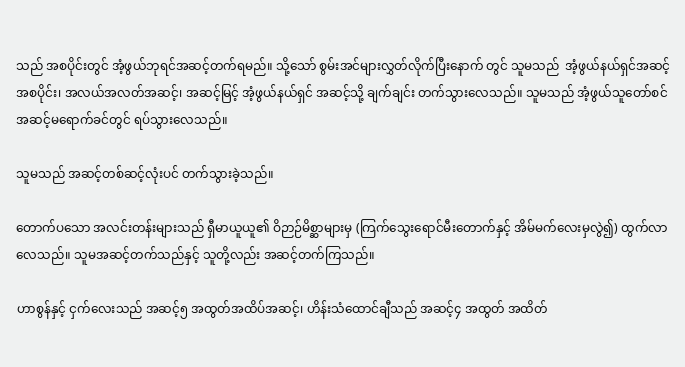သည် အစပိုင်းတွင် အံ့ဖွယ်ဘုရင်အဆင့်တက်ရမည်။ သို့သော် စွမ်းအင်များလွှတ်လိုက်ပြီးနောက် တွင် သူမသည်  အံ့ဖွယ်နယ်ရှင်အဆင့်အစပိုင်း၊ အလယ်အလတ်အဆင့်၊ အဆင့်မြင့် အံ့ဖွယ်နယ်ရှင် အဆင့်သို့ ချက်ချင်း တက်သွားလေသည်။ သူမသည် အံ့ဖွယ်သူတော်စင်အဆင့်မရောက်ခင်တွင် ရပ်သွားလေသည်။

သူမသည် အဆင့်တစ်ဆင့်လုံးပင် တက်သွားခဲ့သည်။

တောက်ပသော အလင်းတန်းများသည် ရှီမာယူယူ၏ ဝိဉာဉ်မိစ္ဆာများမှ (ကြက်သွေးရောင်မီးတောက်နှင့် အိမ်မက်လေးမှလွဲ၍) ထွက်လာလေသည်။ သူမအဆင့်တက်သည်နှင့် သူတို့လည်း အဆင့်တက်ကြသည်။

ဟာစွန်နှင့် ငှက်လေးသည် အဆင့်၅ အထွတ်အထိပ်အဆင့်၊ ဟိန်းသံထောင်ချီသည် အဆင့်၄ အထွတ် အထိတ်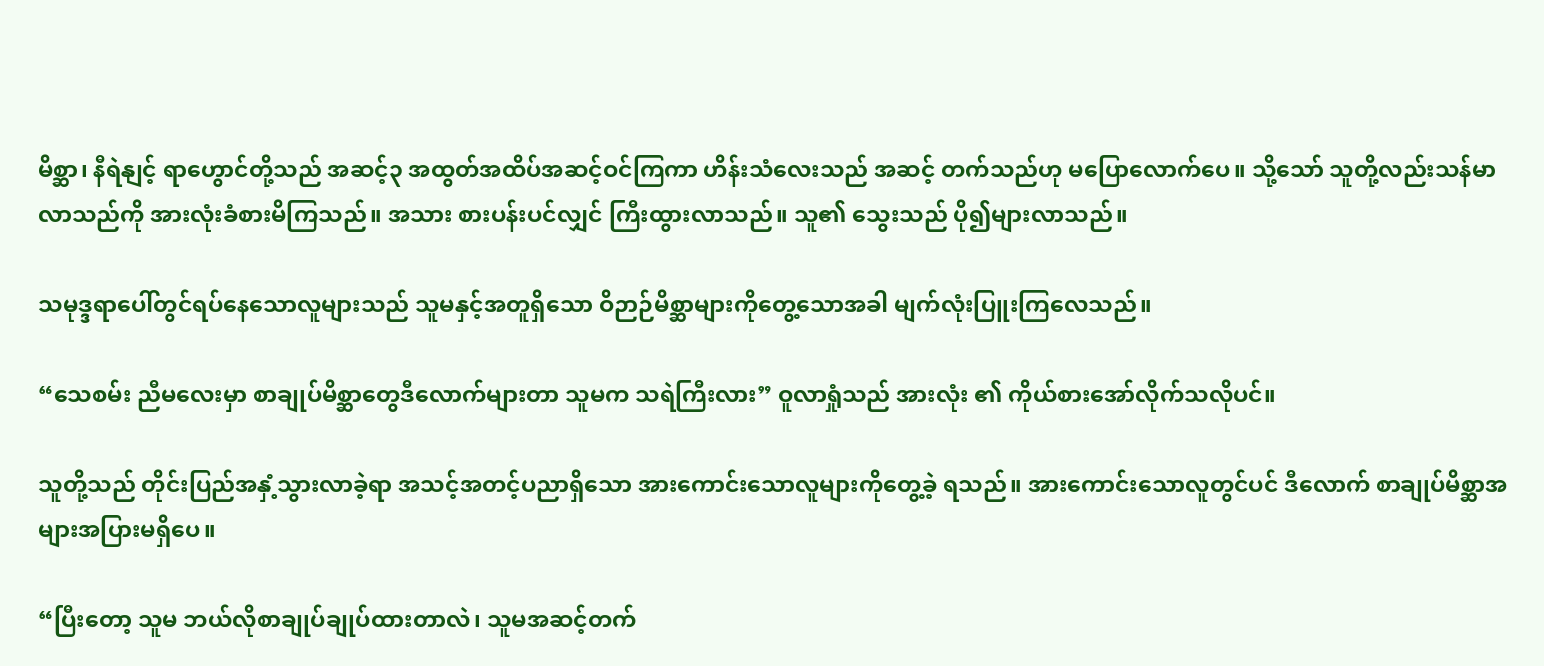မိစ္ဆာ၊ နီရဲနျင့် ရာဟွောင်တို့သည် အဆင့်၃ အထွတ်အထိပ်အဆင့်ဝင်ကြကာ ဟိန်းသံလေးသည် အဆင့် တက်သည်ဟု မပြောလောက်ပေ။ သို့သော် သူတို့လည်းသန်မာလာသည်ကို အားလုံးခံစားမိကြသည်။ အသား စားပန်းပင်လျှင် ကြီးထွားလာသည်။ သူ၏ သွေးသည် ပို၍များလာသည်။

သမုဒ္ဒရာပေါ်တွင်ရပ်နေသောလူများသည် သူမနှင့်အတူရှိသော ဝိဉာဉ်မိစ္ဆာများကိုတွေ့သောအခါ မျက်လုံးပြူးကြလေသည်။

“သေစမ်း ညီမလေးမှာ စာချုပ်မိစ္ဆာတွေဒီလောက်များတာ သူမက သရဲကြီးလား” ဝူလာရှုံသည် အားလုံး ၏ ကိုယ်စားအော်လိုက်သလိုပင်။

သူတို့သည် တိုင်းပြည်အနှံ့သွားလာခဲ့ရာ အသင့်အတင့်ပညာရှိသော အားကောင်းသောလူများကိုတွေ့ခဲ့ ရသည်။ အားကောင်းသောလူတွင်ပင် ဒီလောက် စာချုပ်မိစ္ဆာအများအပြားမရှိပေ။

“ပြီးတော့ သူမ ဘယ်လိုစာချုပ်ချုပ်ထားတာလဲ၊ သူမအဆင့်တက်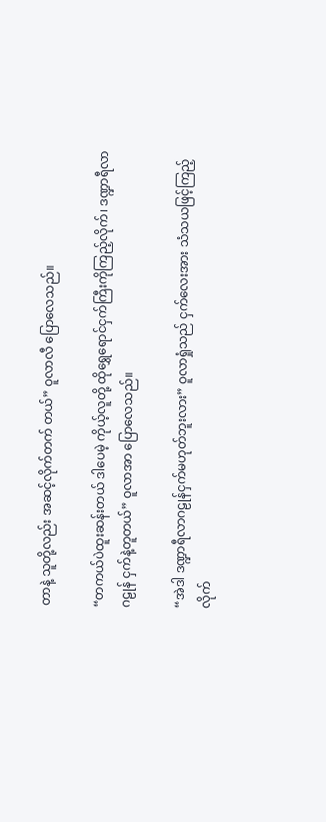တာနဲ့ သူတို့လည်း အဆင့်လိုက်တက် တယ်” ဝူလာလီ ပြောလေသည်။

“တကယ်ပဲထူးဆန်းတယ် ဒါပေမဲ့ ကိုယ့်လူတို့ ထိုရွှေရောင်ငှက်ကြီးကိုကြည့်လိုက်၊ ဒဏ္ဍာရီလာ ဂဠုန် ငှက်နဲ့တူတယ်” ဝူလာအာ ပြောလေသည်။

“အဲဒါ ဒဏ္ဍာရီလာဂဠုန်ငှက်မဟုတ်ဘူးလား” ဝူလာရှုံသည် ငှက်လေးအား သံသယဖြင့်ကြည့်လိုက်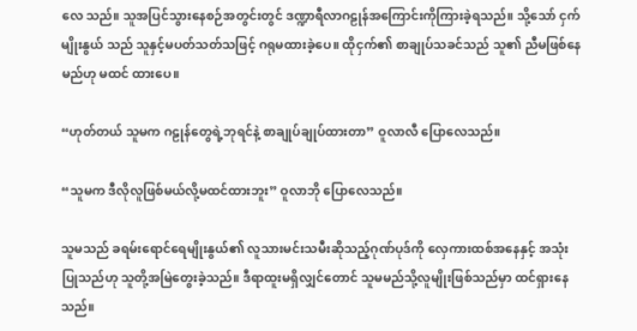လေ သည်။ သူအပြင်သွားနေစဉ်အတွင်းတွင် ဒဏ္ဍာရီလာဂဠုန်အကြောင်းကိုကြားခဲ့ရသည်။ သို့သော် ငှက်မျိုးနွယ် သည် သူနှင့်မပတ်သတ်သဖြင့် ဂရုမထားခဲ့ပေ။ ထိုငှက်၏ စာချုပ်သခင်သည် သူ၏ ညီမဖြစ်နေမည်ဟု မထင် ထားပေ။

“ဟုတ်တယ် သူမက ဂဠုန်တွေရဲ့ဘုရင်နဲ့ စာချုပ်ချုပ်ထားတာ” ဝူလာလီ ပြောလေသည်။

“သူမက ဒီလိုလူဖြစ်မယ်လို့မထင်ထားဘူး” ဝူလာဘို ပြောလေသည်။

သူမသည် ခရမ်းရောင်ရေမျိုးနွယ်၏ လူသားမင်းသမီးဆိုသည့်ဂုဏ်ပုဒ်ကို လှေကားထစ်အနေနှင့် အသုံး ပြုသည်ဟု သူတို့အမြဲတွေးခဲ့သည်။ ဒီရာထူးမရှိလျှင်တောင် သူမမည်သို့လူမျိုးဖြစ်သည်မှာ ထင်ရှားနေသည်။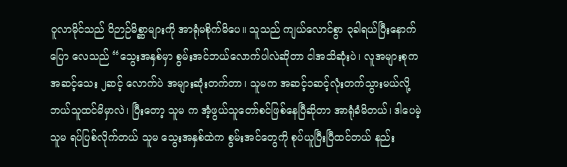ဝူလာမိုင်သည် ဝိဉာဉ်မိစ္ဆာများကို အာရုံမစိုက်မိပေ။ သူသည် ကျယ်လောင်စွာ ၃ခါရယ်ပြီးနောက် ပြော လေသည် “သွေးအနှစ်မှာ စွမ်းအင်ဘယ်လောက်ပါလဲဆိုတာ ငါအသိဆုံးပဲ၊ လူအများစုက အဆင့်သေး ၂ဆင့် လောက်ပဲ အများဆုံးတက်တာ၊ သူမက အဆင့်၁ဆင့်လုံးတက်သွားမယ်လို့ ဘယ်သူထင်မိမှာလဲ၊ ပြီးတော့ သူမ က အံ့ဖွယ်သူတော်စင်ဖြစ်နေပြီဆိုတာ အာရုံခံမိတယ်၊ ဒါပေမဲ့ သူမ ရပ်ပြစ်လိုက်တယ် သူမ သွေးအနှစ်ထဲက စွမ်းအင်တွေကို စုပ်ယူပြီးပြီထင်တယ် နည်း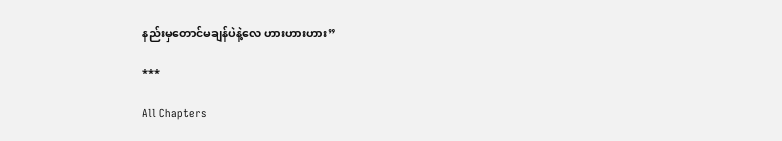နည်းမှတောင်မချန်ပဲနဲ့လေ ဟားဟားဟား”

***

All Chapters